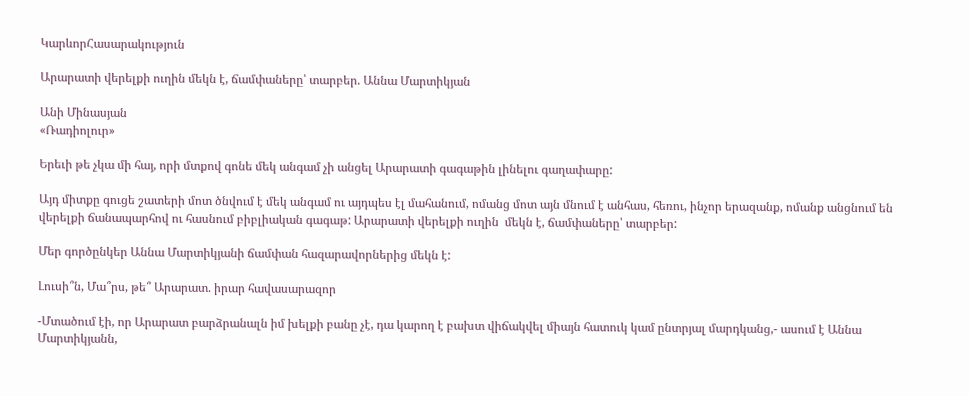ԿարևորՀասարակություն

Արարատի վերելքի ուղին մեկն է, ճամփաները՝ տարբեր. Աննա Մարտիկյան

Անի Մինասյան
«Ռադիոլուր»

Երեւի թե չկա մի հայ, որի մտքով գոնե մեկ անգամ չի անցել Արարատի գագաթին լինելու գաղափարը:

Այդ միտքը գուցե շատերի մոտ ծնվում է մեկ անգամ ու այդպես էլ մահանում, ոմանց մոտ այն մնում է անհաս, հեռու, ինչոր երազանք, ոմանք անցնում են վերելքի ճանապարհով ու հասնում բիբլիական գագաթ: Արարատի վերելքի ուղին  մեկն է, ճամփաները՝ տարբեր:

Մեր գործընկեր Աննա Մարտիկյանի ճամփան հազարավորներից մեկն է:

Լուսի՞ն, Մա՞րս, թե՞ Արարատ. իրար հավասարազոր

-Մտածում էի, որ Արարատ բարձրանալն իմ խելքի բանը չէ, դա կարող է բախտ վիճակվել միայն հատուկ կամ ընտրյալ մարդկանց,- ասում է Աննա Մարտիկյանն,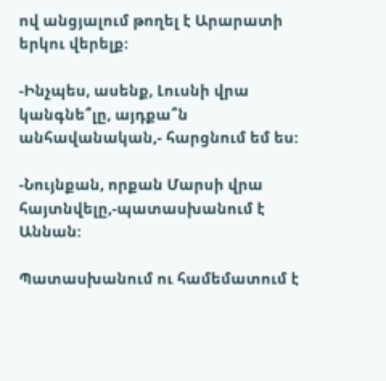ով անցյալում թողել է Արարատի երկու վերելք:

-Ինչպես, ասենք, Լուսնի վրա կանգնե՞լը, այդքա՞ն անհավանական,- հարցնում եմ ես:

-Նույնքան, որքան Մարսի վրա հայտնվելը,-պատասխանում է Աննան:

Պատասխանում ու համեմատում է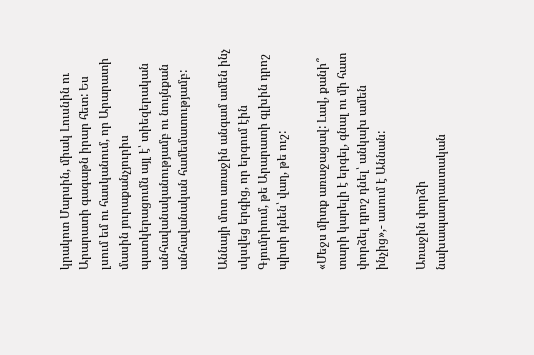կրակոտ Մարսին, միակ Լուսնին ու Արարատի գագաթն իրար հետ: Ես լսում եմ ու հասկանում, որ Արարատի մասին յուրաքանչյուրիս պատկերացումն այլ է՝ տիեզերական անհավանականությամբ ու նույնքան անհավանական համեմատությամբ:

Աննայի մոտ առաջին անգամ ամեն ինչ սկսվեց երգից, որ երգում էին Գյումրիում, թե Արարատի գլխին դրոշ պիտի դնեն՝ վաղ, թե ուշ:

«Մեջս միտք առաջացավ: Լավ, քանի՞ տարի կարելի է երգել, գնալ ու մի հատ փորձել դրոշ դնել՝ անկախ ամեն ինչից»,- ասում է Աննան:

Առաջին փորձի նախապատրաստական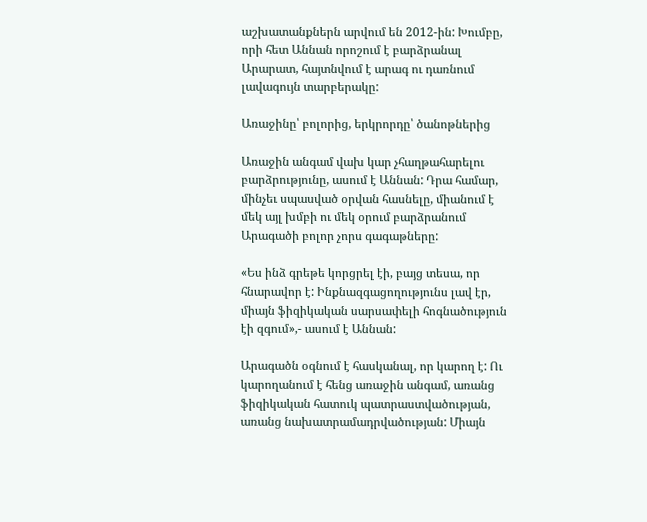աշխատանքներն արվում են 2012-ին: Խումբը, որի հետ Աննան որոշում է բարձրանալ Արարատ, հայտնվում է արագ ու դառնում լավագույն տարբերակը:

Առաջինը՝ բոլորից, երկրորդը՝ ծանոթներից

Առաջին անգամ վախ կար չհաղթահարելու բարձրությունը, ասում է Աննան: Դրա համար, մինչեւ սպասված օրվան հասնելը, միանում է մեկ այլ խմբի ու մեկ օրում բարձրանում Արագածի բոլոր չորս գագաթները:

«Ես ինձ գրեթե կորցրել էի, բայց տեսա, որ հնարավոր է: Ինքնազգացողությունս լավ էր, միայն ֆիզիկական սարսափելի հոգնածություն էի զգում»,- ասում է Աննան:

Արագածն օգնում է հասկանալ, որ կարող է: Ու կարողանում է հենց առաջին անգամ, առանց ֆիզիկական հատուկ պատրաստվածության, առանց նախատրամադրվածության: Միայն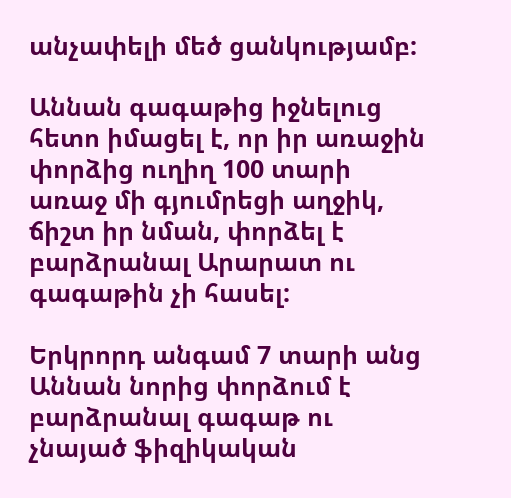անչափելի մեծ ցանկությամբ:

Աննան գագաթից իջնելուց հետո իմացել է, որ իր առաջին փորձից ուղիղ 100 տարի առաջ մի գյումրեցի աղջիկ, ճիշտ իր նման, փորձել է բարձրանալ Արարատ ու գագաթին չի հասել:

Երկրորդ անգամ 7 տարի անց Աննան նորից փորձում է բարձրանալ գագաթ ու չնայած ֆիզիկական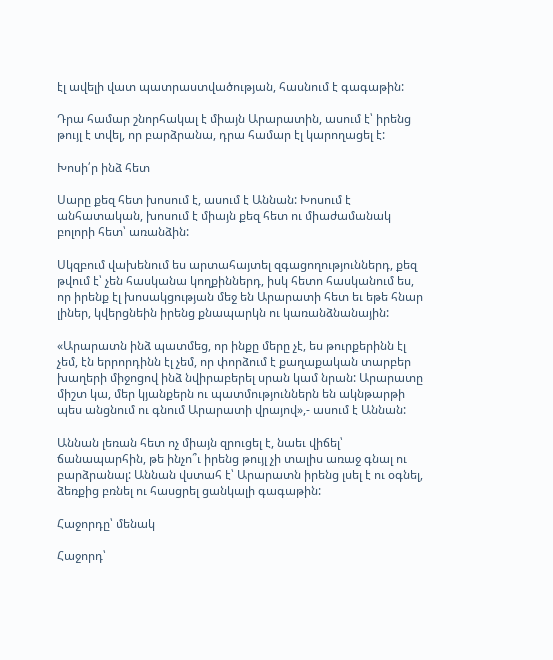էլ ավելի վատ պատրաստվածության, հասնում է գագաթին:

Դրա համար շնորհակալ է միայն Արարատին, ասում է՝ իրենց թույլ է տվել, որ բարձրանա, դրա համար էլ կարողացել է:

Խոսի՛ր ինձ հետ

Սարը քեզ հետ խոսում է, ասում է Աննան: Խոսում է անհատական, խոսում է միայն քեզ հետ ու միաժամանակ բոլորի հետ՝ առանձին:

Սկզբում վախենում ես արտահայտել զգացողություններդ, քեզ թվում է՝ չեն հասկանա կողքիններդ, իսկ հետո հասկանում ես, որ իրենք էլ խոսակցության մեջ են Արարատի հետ եւ եթե հնար լիներ, կվերցնեին իրենց քնապարկն ու կառանձնանային:

«Արարատն ինձ պատմեց, որ ինքը մերը չէ, ես թուրքերինն էլ չեմ, էն երրորդինն էլ չեմ, որ փորձում է քաղաքական տարբեր խաղերի միջոցով ինձ նվիրաբերել սրան կամ նրան: Արարատը միշտ կա, մեր կյանքերն ու պատմություններն են ակնթարթի պես անցնում ու գնում Արարատի վրայով»,- ասում է Աննան:

Աննան լեռան հետ ոչ միայն զրուցել է, նաեւ վիճել՝ ճանապարհին, թե ինչո՞ւ իրենց թույլ չի տալիս առաջ գնալ ու բարձրանալ: Աննան վստահ է՝ Արարատն իրենց լսել է ու օգնել, ձեռքից բռնել ու հասցրել ցանկալի գագաթին:

Հաջորդը՝ մենակ

Հաջորդ՝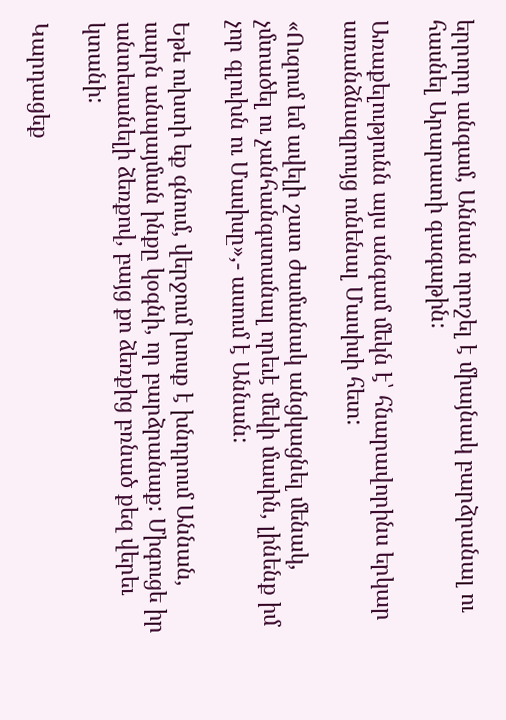երրորդ անգամ, Աննան որոշել է միայնակ բարձրանալ ու հասնել Արարատի գագաթին:

Առաքելությունն այս անգամ մեկն է՝ հնարավորինս երկար առանձնազրույց ունենալ Մասիսի հետ:

«Ուզում եմ ավելի շատ ժամանակ անցկացնել մենակ, չմտածել ու չանհանգստանալ որեւէ մեկի մասին, լինենք իմ չոր գլուխն ու Մասիսը»,- ասում է Աննան:

Եթե ուխտի եք գնում, վերջում խոսք է խնդրում Աննան, սարն անպայման ինքը կօգնի, որ բարձրանաք: Միգուցե իր անտեսանելի ձեռքով, բայց քո ձեռքից բռնած քեզ վերեւ կտանի:

Կարդացեք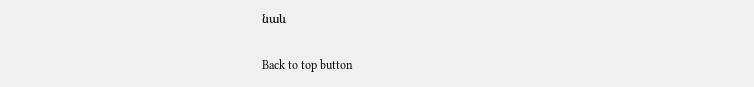նաև

Back to top button